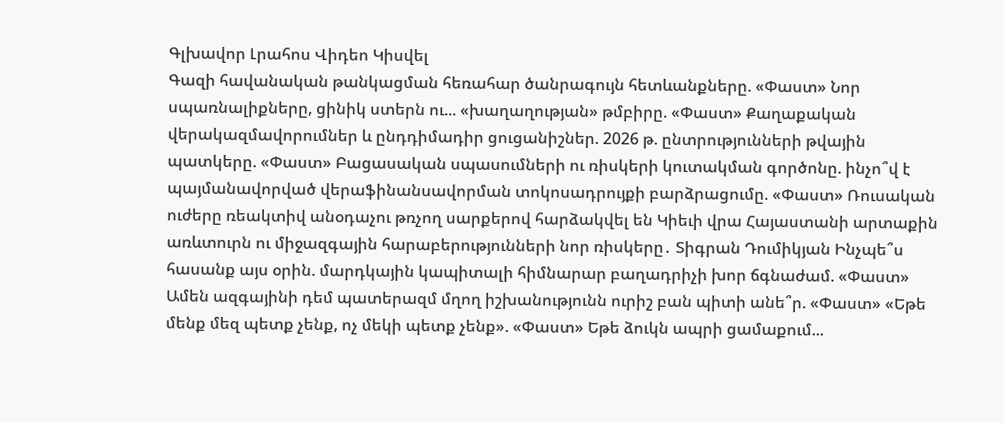Գլխավոր Լրահոս Վիդեո Կիսվել
Գազի հավանական թանկացման հեռահար ծանրագույն հետևանքները. «Փաստ» Նոր սպառնալիքները, ցինիկ ստերն ու... «խաղաղության» թմբիրը. «Փաստ» Քաղաքական վերակազմավորումներ և ընդդիմադիր ցուցանիշներ. 2026 թ. ընտրությունների թվային պատկերը. «Փաստ» Բացասական սպասումների ու ռիսկերի կուտակման գործոնը. ինչո՞վ է պայմանավորված վերաֆինանսավորման տոկոսադրույքի բարձրացումը. «Փաստ» Ռուսական ուժերը ռեակտիվ անօդաչու թռչող սարքերով հարձակվել են Կիեւի վրա Հայաստանի արտաքին առևտուրն ու միջազգային հարաբերությունների նոր ռիսկերը․ Տիգրան Դումիկյան Ինչպե՞ս հասանք այս օրին. մարդկային կապիտալի հիմնարար բաղադրիչի խոր ճգնաժամ. «Փաստ» Ամեն ազգայինի դեմ պատերազմ մղող իշխանությունն ուրիշ բան պիտի անե՞ր. «Փաստ» «Եթե մենք մեզ պետք չենք, ոչ մեկի պետք չենք». «Փաստ» Եթե ձուկն ապրի ցամաքում...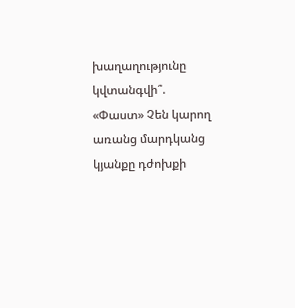խաղաղությունը կվտանգվի՞. «Փաստ» Չեն կարող առանց մարդկանց կյանքը դժոխքի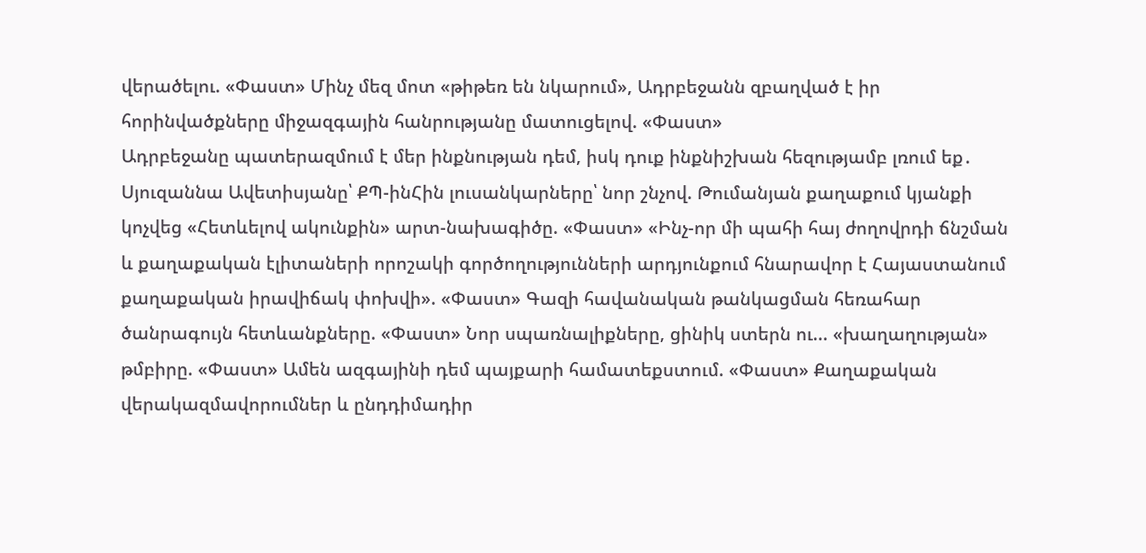վերածելու. «Փաստ» Մինչ մեզ մոտ «թիթեռ են նկարում», Ադրբեջանն զբաղված է իր հորինվածքները միջազգային հանրությանը մատուցելով. «Փաստ»
Ադրբեջանը պատերազմում է մեր ինքնության դեմ, իսկ դուք ինքնիշխան հեզությամբ լռում եք․ Սյուզաննա Ավետիսյանը՝ ՔՊ-ինՀին լուսանկարները՝ նոր շնչով. Թումանյան քաղաքում կյանքի կոչվեց «Հետևելով ակունքին» արտ-նախագիծը. «Փաստ» «Ինչ-որ մի պահի հայ ժողովրդի ճնշման և քաղաքական էլիտաների որոշակի գործողությունների արդյունքում հնարավոր է Հայաստանում քաղաքական իրավիճակ փոխվի». «Փաստ» Գազի հավանական թանկացման հեռահար ծանրագույն հետևանքները. «Փաստ» Նոր սպառնալիքները, ցինիկ ստերն ու... «խաղաղության» թմբիրը. «Փաստ» Ամեն ազգայինի դեմ պայքարի համատեքստում. «Փաստ» Քաղաքական վերակազմավորումներ և ընդդիմադիր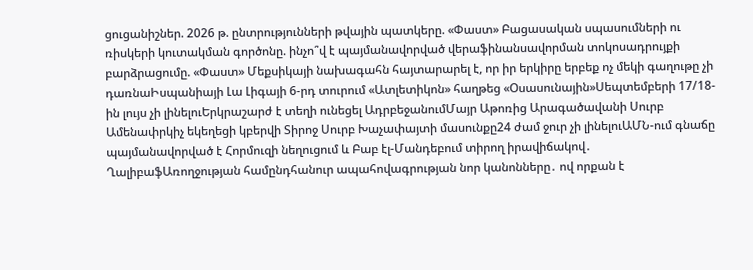ցուցանիշներ. 2026 թ. ընտրությունների թվային պատկերը. «Փաստ» Բացասական սպասումների ու ռիսկերի կուտակման գործոնը. ինչո՞վ է պայմանավորված վերաֆինանսավորման տոկոսադրույքի բարձրացումը. «Փաստ» Մեքսիկայի նախագահն հայտարարել է, որ իր երկիրը երբեք ոչ մեկի գաղութը չի դառնաԻսպանիայի Լա Լիգայի 6-րդ տուրում «Ատլետիկոն» հաղթեց «Օսասունային»Սեպտեմբերի 17/18-ին լույս չի լինելուԵրկրաշարժ է տեղի ունեցել ԱդրբեջանումՄայր Աթոռից Արագածավանի Սուրբ Ամենափրկիչ եկեղեցի կբերվի Տիրոջ Սուրբ Խաչափայտի մասունքը24 ժամ ջուր չի լինելուԱՄՆ-ում գնաճը պայմանավորված է Հորմուզի նեղուցում և Բաբ էլ-Մանդեբում տիրող իրավիճակով․ ՂալիբաֆԱռողջության համընդհանուր ապահովագրության նոր կանոնները․ ով որքան է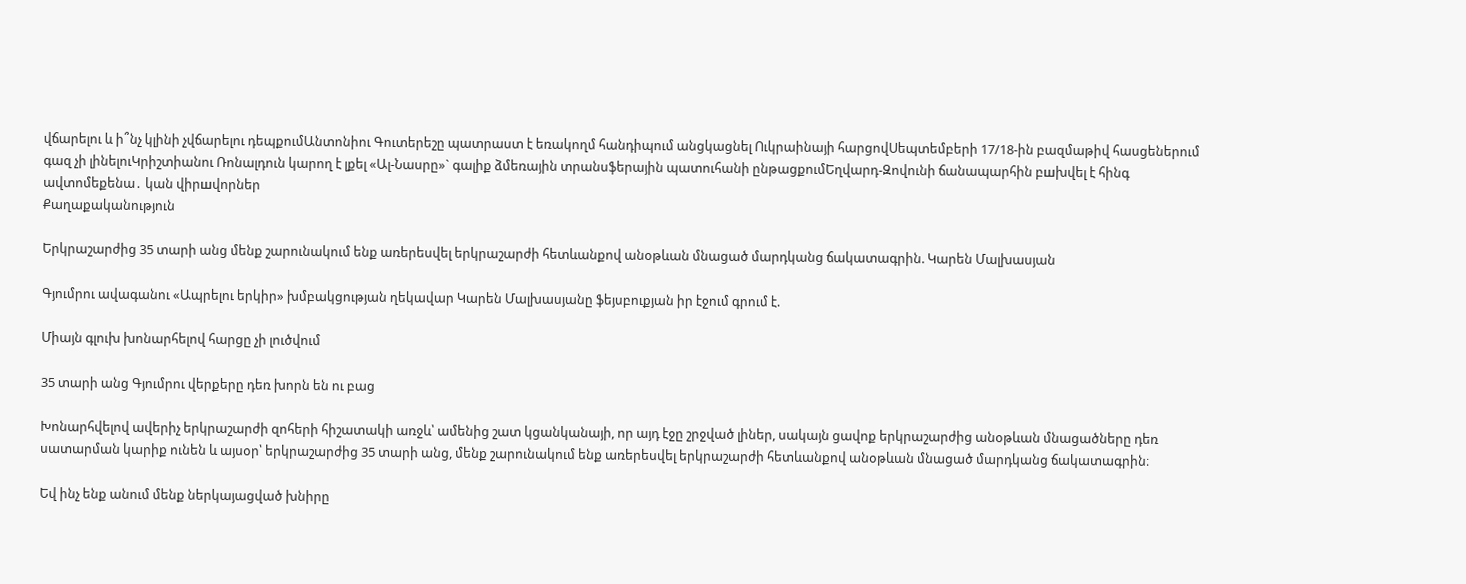վճարելու և ի՞նչ կլինի չվճարելու դեպքումԱնտոնիու Գուտերեշը պատրաստ է եռակողմ հանդիպում անցկացնել Ուկրաինայի հարցովՍեպտեմբերի 17/18-ին բազմաթիվ հասցեներում գազ չի լինելուԿրիշտիանու Ռոնալդուն կարող է լքել «Ալ-Նասրը»` գալիք ձմեռային տրանսֆերային պատուհանի ընթացքումԵղվարդ-Զովունի ճանապարհին բшխվել է հինգ ավտոմեքենա․ կան վիրшվորներ
Քաղաքականություն

Երկրաշարժից 35 տարի անց մենք շարունակում ենք առերեսվել երկրաշարժի հետևանքով անօթևան մնացած մարդկանց ճակատագրին. Կարեն Մալխասյան

Գյումրու ավագանու «Ապրելու երկիր» խմբակցության ղեկավար Կարեն Մալխասյանը ֆեյսբուքյան իր էջում գրում է.

Միայն գլուխ խոնարհելով հարցը չի լուծվում

35 տարի անց Գյումրու վերքերը դեռ խորն են ու բաց

Խոնարհվելով ավերիչ երկրաշարժի զոհերի հիշատակի առջև՝ ամենից շատ կցանկանայի, որ այդ էջը շրջված լիներ, սակայն ցավոք երկրաշարժից անօթևան մնացածները դեռ սատարման կարիք ունեն և այսօր՝ երկրաշարժից 35 տարի անց, մենք շարունակում ենք առերեսվել երկրաշարժի հետևանքով անօթևան մնացած մարդկանց ճակատագրին։

Եվ ինչ ենք անում մենք ներկայացված խնիրը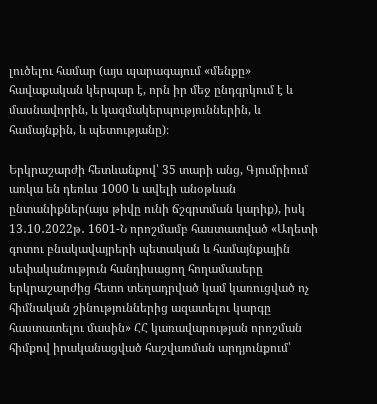լուծելու համար (այս պարագայում «մենքը» հավաքական կերպար է, որն իր մեջ ընդգրկում է և մասնավորին, և կազմակերպություններին, և համայնքին, և պետությանը)։

Երկրաշարժի հետևանքով՝ 35 տարի անց, Գյումրիում առկա են դեռևս 1000 և ավելի անօթևան ընտանիքներ(այս թիվը ունի ճշգրտման կարիք), իսկ 13․10․2022թ․ 1601-Ն որոշմամբ հաստատված «Աղետի գոտու բնակավայրերի պետական և համայնքային սեփականություն հանդիսացող հողամասերը երկրաշարժից հետո տեղադրված կամ կառուցված ոչ հիմնական շինություններից ազատելու կարգը հաստատելու մասին» ՀՀ կառավարության որոշման հիմքով իրականացված հաշվառման արդյունքում՝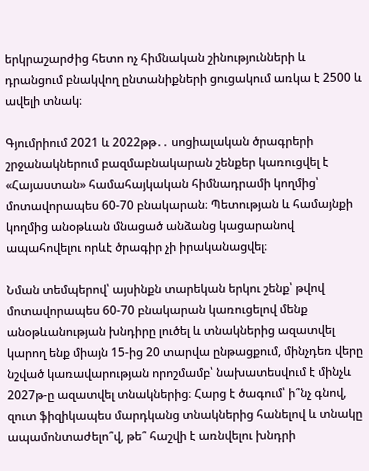երկրաշարժից հետո ոչ հիմնական շինությունների և դրանցում բնակվող ընտանիքների ցուցակում առկա է 2500 և ավելի տնակ։

Գյումրիում 2021 և 2022թթ․․ սոցիալական ծրագրերի շրջանակներում բազմաբնակարան շենքեր կառուցվել է «Հայաստան» համահայկական հիմնադրամի կողմից՝ մոտավորապես 60-70 բնակարան։ Պետության և համայնքի կողմից անօթևան մնացած անձանց կացարանով ապահովելու որևէ ծրագիր չի իրականացվել։

Նման տեմպերով՝ այսինքն տարեկան երկու շենք՝ թվով մոտավորապես 60-70 բնակարան կառուցելով մենք անօթևանության խնդիրը լուծել և տնակներից ազատվել կարող ենք միայն 15-ից 20 տարվա ընթացքում, մինչդեռ վերը նշված կառավարության որոշմամբ՝ նախատեսվում է մինչև 2027թ-ը ազատվել տնակներից։ Հարց է ծագում՝ ի՞նչ գնով, զուտ ֆիզիկապես մարդկանց տնակներից հանելով և տնակը ապամոնտաժելո՞վ, թե՞ հաշվի է առնվելու խնդրի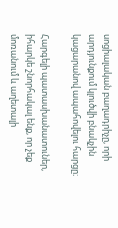սոցիալական բաղադրիչը, որի արդյունքում կլուծվի բնակչին կացարանով ապահովելու հարցը։

Հարգելի պատասխանատուներ, իհարկե շնորհակալ ենք, որ չեք մոռանում և աղետալի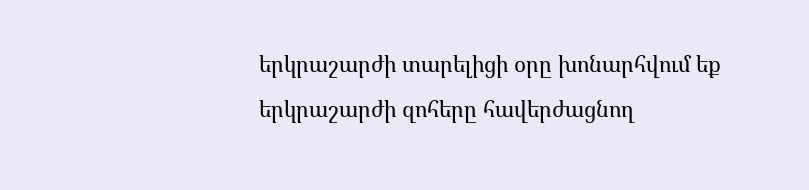երկրաշարժի տարելիցի օրը խոնարհվում եք երկրաշարժի զոհերը հավերժացնող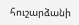հուշարձանի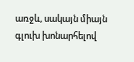առջև, սակայն միայն գլուխ խոնարհելով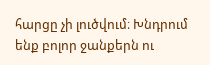հարցը չի լուծվում։ Խնդրում ենք բոլոր ջանքերն ու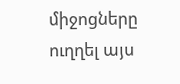միջոցները ուղղել այս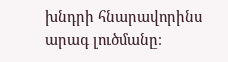խնդրի հնարավորինս արագ լուծմանը։